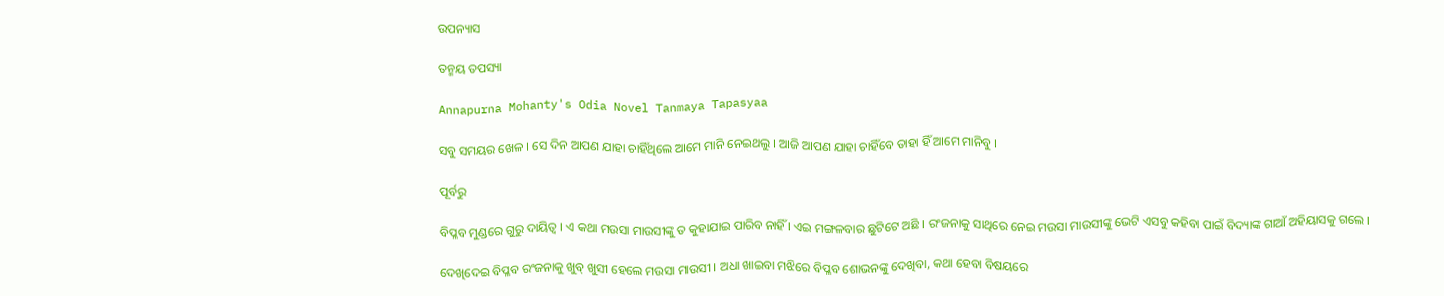ଉପନ୍ୟାସ

ତନ୍ମୟ ତପସ୍ୟା

Annapurna Mohanty's Odia Novel Tanmaya Tapasyaa

ସବୁ ସମୟର ଖେଳ । ସେ ଦିନ ଆପଣ ଯାହା ଚାହିଁଥିଲେ ଆମେ ମାନି ନେଇଥଲୁ । ଆଜି ଆପଣ ଯାହା ଚାହିଁବେ ତାହା ହିଁ ଆମେ ମାନିବୁ ।

ପୂର୍ବରୁ

ବିପ୍ଳବ ମୁଣ୍ଡରେ ଗୁରୁ ଦାୟିତ୍ବ । ଏ କଥା ମଉସା ମାଉସୀଙ୍କୁ ତ କୁହାଯାଇ ପାରିବ ନାହିଁ । ଏଇ ମଙ୍ଗଳବାର ଛୁଟିଟେ ଅଛି । ରଂଜନାକୁ ସାଥିରେ ନେଇ ମଉସା ମାଉସୀଙ୍କୁ ଭେଟି ଏସବୁ କହିବା ପାଇଁ ବିଦ୍ୟାଙ୍କ ଗାଆଁ ଅହିୟାସକୁ ଗଲେ ।

ଦେଖିଦେଇ ବିପ୍ଳବ ରଂଜନାକୁ ଖୁବ୍‌ ଖୁସୀ ହେଲେ ମଉସା ମାଉସୀ । ଅଧା ଖାଇବା ମଝିରେ ବିପ୍ଳବ ଶୋଭନଙ୍କୁ ଦେଖିବା, କଥା ହେବା ବିଷୟରେ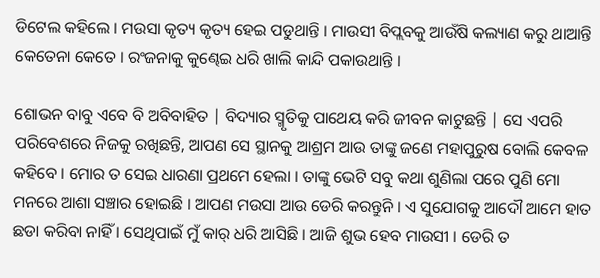ଡିଟେଲ କହିଲେ । ମଉସା କୃତ୍ୟ କୃତ୍ୟ ହେଇ ପଡୁଥାନ୍ତି । ମାଉସୀ ବିପ୍ଲବକୁ ଆଉଁଷି କଲ୍ୟାଣ କରୁ ଥାଆନ୍ତି କେତେନା କେତେ । ରଂଜନାକୁ କୁଣ୍ଢେଇ ଧରି ଖାଲି କାନ୍ଦି ପକାଉଥାନ୍ତି ।

ଶୋଭନ ବାବୁ ଏବେ ବି ଅବିବାହିତ | ବିଦ୍ୟାର ସ୍ମୃତିକୁ ପାଥେୟ କରି ଜୀବନ କାଟୁଛନ୍ତି | ସେ ଏପରି ପରିବେଶରେ ନିଜକୁ ରଖିଛନ୍ତି, ଆପଣ ସେ ସ୍ଥାନକୁ ଆଶ୍ରମ ଆଉ ତାଙ୍କୁ ଜଣେ ମହାପୁରୁଷ ବୋଲି କେବଳ କହିବେ । ମୋର ତ ସେଇ ଧାରଣା ପ୍ରଥମେ ହେଲା । ତାଙ୍କୁ ଭେଟି ସବୁ କଥା ଶୁଣିଲା ପରେ ପୁଣି ମୋ ମନରେ ଆଶା ସଞ୍ଚାର ହୋଇଛି । ଆପଣ ମଉସା ଆଉ ଡେରି କରନ୍ତୁନି । ଏ ସୁଯୋଗକୁ ଆଦୌ ଆମେ ହାତ ଛଡା କରିବା ନାହିଁ । ସେଥିପାଇଁ ମୁଁ କାର୍ ଧରି ଆସିଛି । ଆଜି ଶୁଭ ହେବ ମାଉସୀ । ଡେରି ତ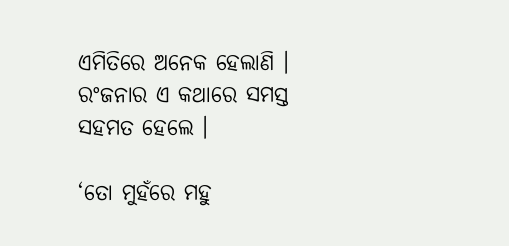ଏମିତିରେ ଅନେକ ହେଲାଣି । ରଂଜନାର ଏ କଥାରେ ସମସ୍ତ ସହମତ ହେଲେ ।

‘ତୋ ମୁହଁରେ ମହୁ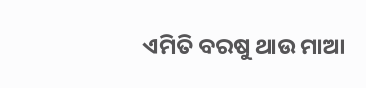ଏମିତି ବରଷୁ ଥାଉ ମାଆ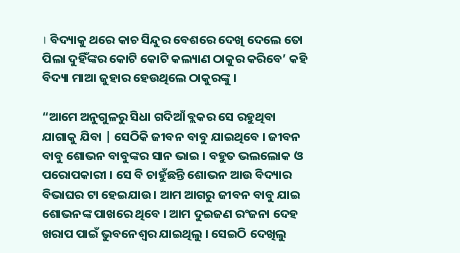। ବିଦ୍ୟାକୁ ଥରେ କାଚ ସିନ୍ଦୁର ବେଶରେ ଦେଖି ଦେଲେ ତୋ ପିଲା ଦୁହିଁଙ୍କର କୋଟି କୋଟି କଲ୍ୟାଣ ଠାକୁର କରିବେ’ କହି ବିଦ୍ୟା ମାଆ ଜୁହାର ହେଉଥିଲେ ଠାକୁରଙ୍କୁ ।

“ଆମେ ଅନୁଗୁଳରୁ ସିଧା ଗଦିଆଁ ବ୍ଲକର ସେ ରହୁଥିବା ଯାଗାକୁ ଯିବା | ସେଠିକି ଜୀବନ ବାବୁ ଯାଇଥିବେ । ଜୀବନ ବାବୁ ଶୋଭନ ବାବୁଙ୍କର ସାନ ଭାଇ । ବହୁତ ଭଲଲୋକ ଓ ପରୋପକାରୀ । ସେ ବି ଚାହୁଁଛନ୍ତି ଶୋଭନ ଆଉ ବିଦ୍ୟାର ବିଭାଘର ଟା ହେଇଯାଉ । ଆମ ଆଗରୁ ଜୀବନ ବାବୁ ଯାଇ ଶୋଭନଙ୍କ ପାଖରେ ଥିବେ । ଆମ ଦୁଇଜଣ ରଂଜନା ଦେହ ଖରାପ ପାଇଁ ଭୁବନେଶ୍ଵର ଯାଇଥିଲୁ । ସେଇଠି ଦେଖିଲୁ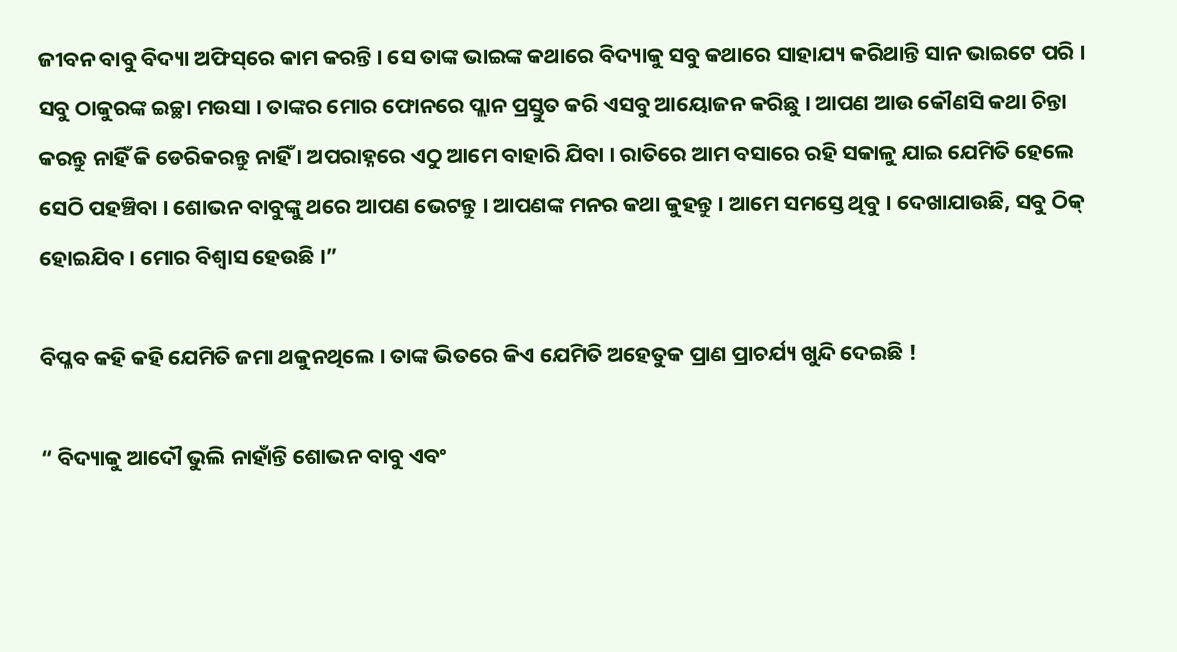ଜୀବନ ବାବୁ ବିଦ୍ୟା ଅଫିସ୍‌ରେ କାମ କରନ୍ତି । ସେ ତାଙ୍କ ଭାଇଙ୍କ କଥାରେ ବିଦ୍ୟାକୁ ସବୁ କଥାରେ ସାହାଯ୍ୟ କରିଥାନ୍ତି ସାନ ଭାଇଟେ ପରି । ସବୁ ଠାକୁରଙ୍କ ଇଚ୍ଛା ମଉସା । ତାଙ୍କର ମୋର ଫୋନରେ ପ୍ଲାନ ପ୍ରସ୍ତୁତ କରି ଏସବୁ ଆୟୋଜନ କରିଛୁ । ଆପଣ ଆଉ କୌଣସି କଥା ଚିନ୍ତା କରନ୍ତୁ ନାହିଁ କି ଡେରିକରନ୍ତୁ ନାହିଁ । ଅପରାହ୍ନରେ ଏଠୁ ଆମେ ବାହାରି ଯିବା । ରାତିରେ ଆମ ବସାରେ ରହି ସକାଳୁ ଯାଇ ଯେମିତି ହେଲେ ସେଠି ପହଞ୍ଚିବା । ଶୋଭନ ବାବୁଙ୍କୁ ଥରେ ଆପଣ ଭେଟନ୍ତୁ । ଆପଣଙ୍କ ମନର କଥା କୁହନ୍ତୁ । ଆମେ ସମସ୍ତେ ଥିବୁ । ଦେଖାଯାଉଛି, ସବୁ ଠିକ୍‌ ହୋଇଯିବ । ମୋର ବିଶ୍ଵାସ ହେଉଛି ।”

ବିପ୍ଳବ କହି କହି ଯେମିତି ଜମା ଥକୁନଥିଲେ । ତାଙ୍କ ଭିତରେ କିଏ ଯେମିତି ଅହେତୁକ ପ୍ରାଣ ପ୍ରାଚର୍ଯ୍ୟ ଖୁନ୍ଦି ଦେଇଛି !

“ ବିଦ୍ୟାକୁ ଆଦୌ ଭୁଲି ନାହାଁନ୍ତି ଶୋଭନ ବାବୁ ଏବଂ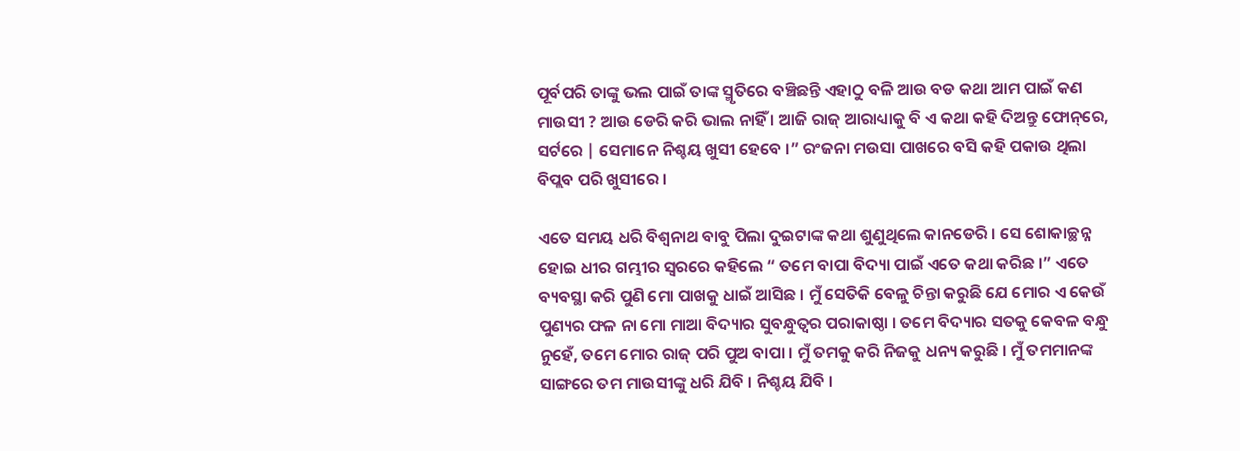ପୂର୍ବପରି ତାଙ୍କୁ ଭଲ ପାଇଁ ତାଙ୍କ ସ୍ମୃତିରେ ବଞ୍ଚିଛନ୍ତି ଏହାଠୁ ବଳି ଆଉ ବଡ କଥା ଆମ ପାଇଁ କଣ ମାଉସୀ ? ଆଉ ଡେରି କରି ଭାଲ ନାହିଁ । ଆଜି ରାଜ୍‌ ଆରାଧ୍ୟାକୁ ବି ଏ କଥା କହି ଦିଅନ୍ତୁ ଫୋନ୍‌ରେ, ସର୍ଟରେ | ସେମାନେ ନିଶ୍ଚୟ ଖୁସୀ ହେବେ ।” ରଂଜନା ମଉସା ପାଖରେ ବସି କହି ପକାଉ ଥିଲା ବିପ୍ଲବ ପରି ଖୁସୀରେ ।

ଏତେ ସମୟ ଧରି ବିଶ୍ଵନାଥ ବାବୁ ପିଲା ଦୁଇଟାଙ୍କ କଥା ଶୁଣୁଥିଲେ କାନଡେରି । ସେ ଶୋକାଚ୍ଛନ୍ନ ହୋଇ ଧୀର ଗମ୍ଭୀର ସ୍ଵରରେ କହିଲେ “ ତମେ ବାପା ବିଦ୍ୟା ପାଇଁ ଏତେ କଥା କରିଛ ।” ଏତେ ବ୍ୟବସ୍ଥା କରି ପୁଣି ମୋ ପାଖକୁ ଧାଇଁ ଆସିଛ । ମୁଁ ସେତିକି ବେଳୁ ଚିନ୍ତା କରୁଛି ଯେ ମୋର ଏ କେଉଁ ପୁଣ୍ୟର ଫଳ ନା ମୋ ମାଆ ବିଦ୍ୟାର ସୁବନ୍ଧୁତ୍ୱର ପରାକାଷ୍ଠା । ତମେ ବିଦ୍ୟାର ସତକୁ କେବଳ ବନ୍ଧୁ ନୁହେଁ, ତମେ ମୋର ରାଜ୍‌ ପରି ପୁଅ ବାପା । ମୁଁ ତମକୁ କରି ନିଜକୁ ଧନ୍ୟ କରୁଛି । ମୁଁ ତମମାନଙ୍କ ସାଙ୍ଗରେ ତମ ମାଉସୀଙ୍କୁ ଧରି ଯିବି । ନିଶ୍ଚୟ ଯିବି ।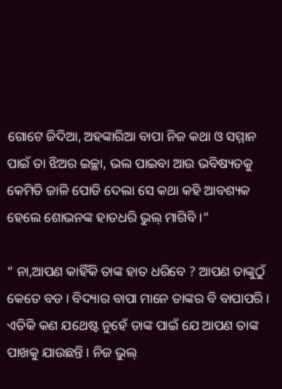ଗୋଟେ ଜିଦିଆ, ଅହଙ୍କାରିଆ ବାପା ନିଜ କଥା ଓ ସମ୍ମାନ ପାଇଁ ତା ଝିଅର ଇଚ୍ଛା, ଭଲ ପାଇବା ଆଉ ଭବିଷ୍ୟତକୁ କେମିତି ଜାଳି ପୋଡି ଦେଲା ସେ କଥା କହି ଆବଶ୍ୟକ ହେଲେ ଶୋଭନଙ୍କ ହାତଧରି ଭୁଲ୍ ମାଗିବି ।”

“ ନା,ଆପଣ କାହିଁକି ତାଙ୍କ ହାତ ଧରିବେ ? ଆପଣ ତାଙ୍କୁଠୁଁ କେତେ ବଡ । ବିଦ୍ୟାର ବାପା ମାନେ ତାଙ୍କର ବି ବାପାପରି । ଏତିକି କଣ ଯଥେଷ୍ଟ ନୁହେଁ ତାଙ୍କ ପାଇଁ ଯେ ଆପଣ ତାଙ୍କ ପାଖକୁ ଯାଉଛନ୍ତି । ନିଜ ଭୁଲ୍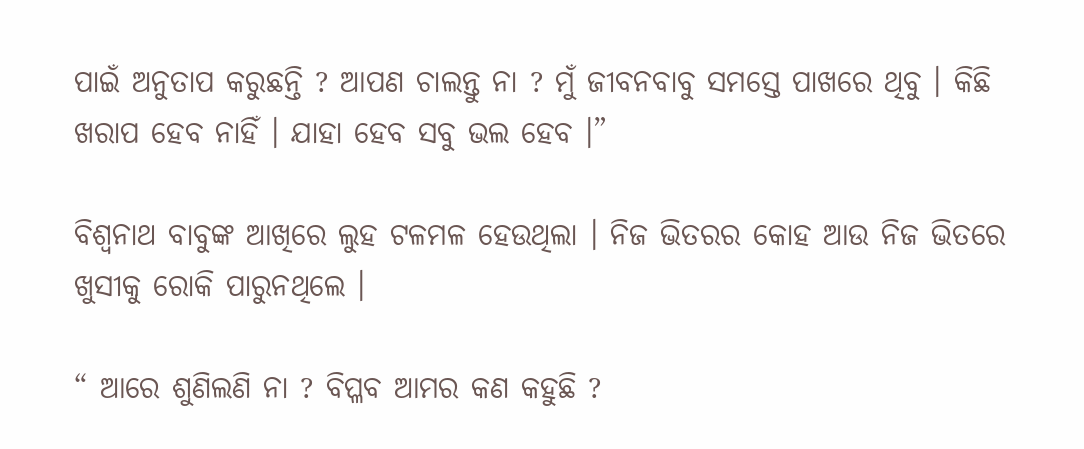ପାଇଁ ଅନୁତାପ କରୁଛନ୍ତି ? ଆପଣ ଚାଲନ୍ତୁ ନା ? ମୁଁ ଜୀବନବାବୁ ସମସ୍ତେ ପାଖରେ ଥିବୁ । କିଛି ଖରାପ ହେବ ନାହିଁ । ଯାହା ହେବ ସବୁ ଭଲ ହେବ ।”

ବିଶ୍ଵନାଥ ବାବୁଙ୍କ ଆଖିରେ ଲୁହ ଟଳମଳ ହେଉଥିଲା । ନିଜ ଭିତରର କୋହ ଆଉ ନିଜ ଭିତରେ ଖୁସୀକୁ ରୋକି ପାରୁନଥିଲେ ।

“ ଆରେ ଶୁଣିଲଣି ନା ? ବିପ୍ଳବ ଆମର କଣ କହୁଛି ?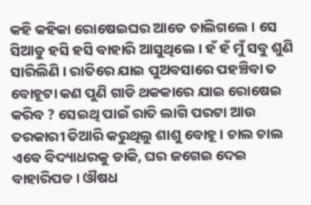କହି କହିକା ରୋଷେଇଘର ଆଡେ ଚାଲିଗଲେ । ସେ ସିଆଡୁ ହସି ହସି ବାହାରି ଆସୁଥିଲେ । ହଁ ହଁ ମୁଁ ସବୁ ଶୁଣି ସାରିଲିଣି । ରାତିରେ ଯାଇ ପୁଅବସାରେ ପହଞ୍ଚିବା ତ ବୋହୂଟା କଣ ପୁଣି ଗାଡି ଥକକାରେ ଯାଇ ରୋଷେଇ କରିବ ? ସେଇଥି ପାଇଁ ରାତି ଲାଗି ପରଟା ଆଉ ତରକାରୀ ତିଆରି କରୁଥିଲୁ ଶାଶୁ ବୋହୂ । ଚାଲ ଚାଲ ଏବେ ବିଦ୍ୟାଧରକୁ ଡାକି, ଘର ଜଗେଇ ଦେଇ ବାହାରିପଡ । ଔଷଧ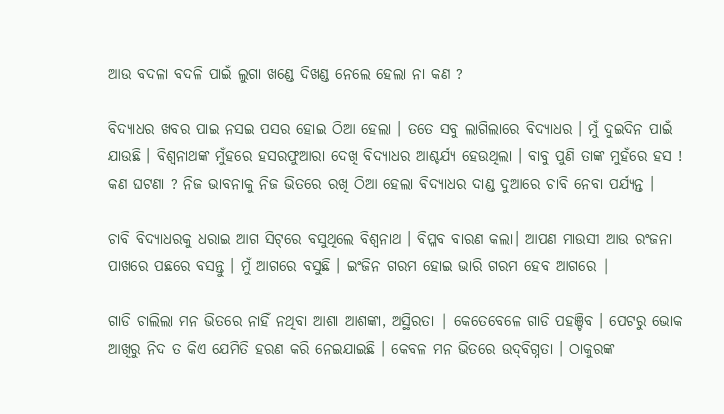ଆଉ ବଦଳା ବଦଳି ପାଇଁ ଲୁଗା ଖଣ୍ଡେ ଦିଖଣ୍ଡ ନେଲେ ହେଲା ନା କଣ ?

ବିଦ୍ୟାଧର ଖବର ପାଇ ନସଇ ପସର ହୋଇ ଠିଆ ହେଲା । ତତେ ସବୁ ଲାଗିଲାରେ ବିଦ୍ୟାଧର । ମୁଁ ଦୁଇଦିନ ପାଇଁ ଯାଉଛି । ବିଶ୍ଵନାଥଙ୍କ ମୁଁହରେ ହସରଫୁଆରା ଦେଖି ବିଦ୍ୟାଧର ଆଶ୍ଚର୍ଯ୍ୟ ହେଉଥିଲା । ବାବୁ ପୁଣି ତାଙ୍କ ମୁହଁରେ ହସ ! କଣ ଘଟଣା ? ନିଜ ଭାବନାକୁ ନିଜ ଭିତରେ ରଖି ଠିଆ ହେଲା ବିଦ୍ୟାଧର ଦାଣ୍ଡ ଦୁଆରେ ଚାବି ନେବା ପର୍ଯ୍ୟନ୍ତ ।

ଚାବି ବିଦ୍ୟାଧରକୁ ଧରାଇ ଆଗ ସିଟ୍‌ରେ ବସୁଥିଲେ ବିଶ୍ଵନାଥ । ବିପ୍ଳବ ବାରଣ କଲା। ଆପଣ ମାଉସୀ ଆଉ ରଂଜନା ପାଖରେ ପଛରେ ବସନ୍ତୁ । ମୁଁ ଆଗରେ ବସୁଛି । ଇଂଜିନ ଗରମ ହୋଇ ଭାରି ଗରମ ହେବ ଆଗରେ |

ଗାଡି ଚାଲିଲା ମନ ଭିତରେ ନାହିଁ ନଥିବା ଆଶା ଆଶଙ୍କା, ଅସ୍ଥିରତା | କେତେବେଳେ ଗାଡି ପହଞ୍ଚିବ । ପେଟରୁ ଭୋକ ଆଖିରୁ ନିଦ ତ କିଏ ଯେମିତି ହରଣ କରି ନେଇଯାଇଛି । କେବଳ ମନ ଭିତରେ ଉଦ୍‌ବିଗ୍ନତା । ଠାକୁରଙ୍କ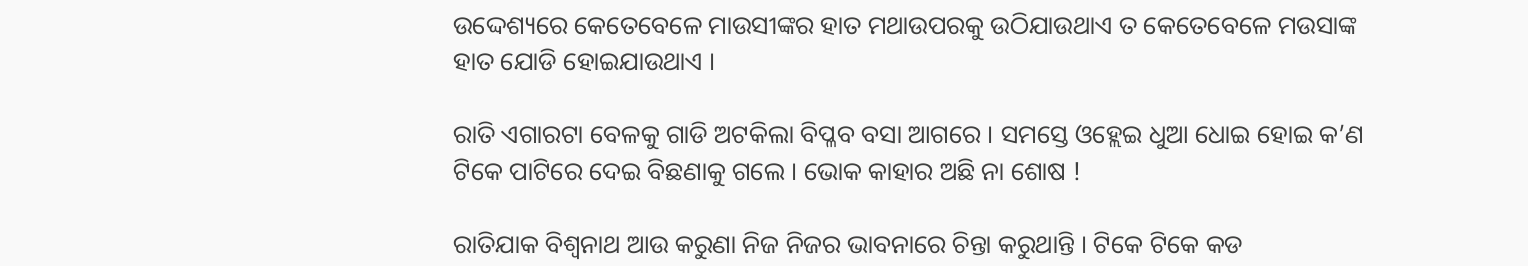ଉଦ୍ଦେଶ୍ୟରେ କେତେବେଳେ ମାଉସୀଙ୍କର ହାତ ମଥାଉପରକୁ ଉଠିଯାଉଥାଏ ତ କେତେବେଳେ ମଉସାଙ୍କ ହାତ ଯୋଡି ହୋଇଯାଉଥାଏ ।

ରାତି ଏଗାରଟା ବେଳକୁ ଗାଡି ଅଟକିଲା ବିପ୍ଳବ ବସା ଆଗରେ । ସମସ୍ତେ ଓହ୍ଲେଇ ଧୁଆ ଧୋଇ ହୋଇ କ’ଣ ଟିକେ ପାଟିରେ ଦେଇ ବିଛଣାକୁ ଗଲେ । ଭୋକ କାହାର ଅଛି ନା ଶୋଷ !

ରାତିଯାକ ବିଶ୍ଵନାଥ ଆଉ କରୁଣା ନିଜ ନିଜର ଭାବନାରେ ଚିନ୍ତା କରୁଥାନ୍ତି । ଟିକେ ଟିକେ କଡ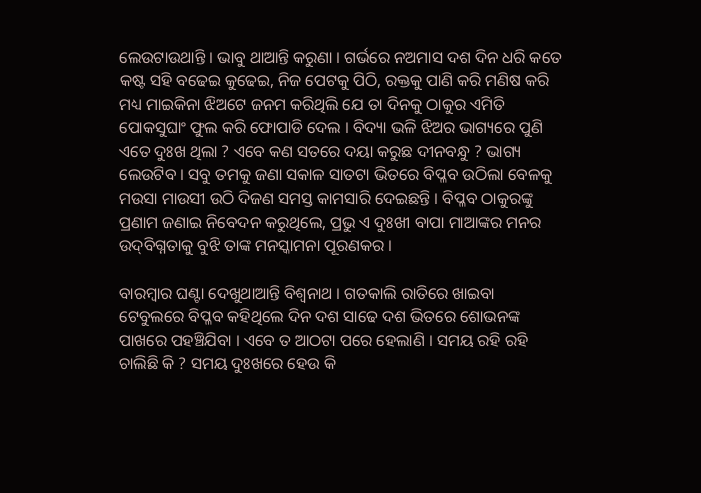ଲେଉଟାଉଥାନ୍ତି । ଭାବୁ ଥାଆନ୍ତି କରୁଣା । ଗର୍ଭରେ ନଅମାସ ଦଶ ଦିନ ଧରି କତେ କଷ୍ଟ ସହି ବଢେଇ କୁଢେଇ, ନିଜ ପେଟକୁ ପିଠି, ରକ୍ତକୁ ପାଣି କରି ମଣିଷ କରି ମଧ୍ୟ ମାଇକିନା ଝିଅଟେ ଜନମ କରିଥିଲି ଯେ ତା ଦିନକୁ ଠାକୁର ଏମିତି ପୋକସୁଘାଂ ଫୁଲ କରି ଫୋପାଡି ଦେଲ । ବିଦ୍ୟା ଭଳି ଝିଅର ଭାଗ୍ୟରେ ପୁଣି ଏତେ ଦୁଃଖ ଥିଲା ? ଏବେ କଣ ସତରେ ଦୟା କରୁଛ ଦୀନବନ୍ଧୁ ? ଭାଗ୍ୟ ଲେଉଟିବ । ସବୁ ତମକୁ ଜଣା ସକାଳ ସାତଟା ଭିତରେ ବିପ୍ଳବ ଉଠିଲା ବେଳକୁ ମଉସା ମାଉସୀ ଉଠି ଦିଜଣ ସମସ୍ତ କାମସାରି ଦେଇଛନ୍ତି । ବିପ୍ଳବ ଠାକୁରଙ୍କୁ ପ୍ରଣାମ ଜଣାଇ ନିବେଦନ କରୁଥିଲେ, ପ୍ରଭୁ ଏ ଦୁଃଖୀ ବାପା ମାଆଙ୍କର ମନର ଉଦ୍‌ବିଗ୍ନତାକୁ ବୁଝି ତାଙ୍କ ମନସ୍କାମନା ପୂରଣକର ।

ବାରମ୍ବାର ଘଣ୍ଟା ଦେଖୁଥାଆନ୍ତି ବିଶ୍ଵନାଥ । ଗତକାଲି ରାତିରେ ଖାଇବା ଟେବୁଲରେ ବିପ୍ଳବ କହିଥିଲେ ଦିନ ଦଶ ସାଢେ ଦଶ ଭିତରେ ଶୋଭନଙ୍କ ପାଖରେ ପହଞ୍ଚିଯିବା । ଏବେ ତ ଆଠଟା ପରେ ହେଲାଣି । ସମୟ ରହି ରହି ଚାଲିଛି କି ? ସମୟ ଦୁଃଖରେ ହେଉ କି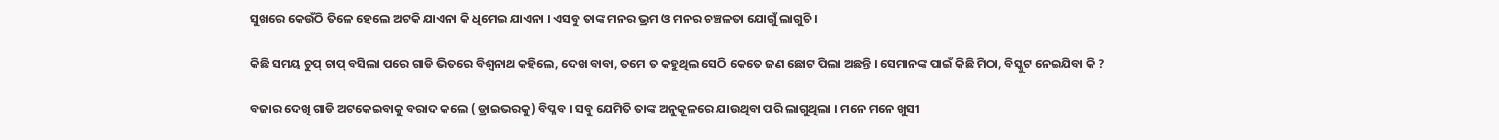ସୁଖରେ କେଉଁଠି ତିଳେ ହେଲେ ଅଟକି ଯାଏନା କି ଧିମେଇ ଯାଏନା । ଏସବୁ ତାଙ୍କ ମନର ଭ୍ରମ ଓ ମନର ଚଞ୍ଚଳତା ଯୋଗୁଁ ଲାଗୁଚି ।

କିଛି ସମୟ ଚୁପ୍‌ ଚାପ୍‌ ବସିଲା ପରେ ଗାଡି ଭିତରେ ବିଶ୍ୱନାଥ କହିଲେ, ଦେଖ ବାବା, ତମେ ତ କହୁଥିଲ ସେଠି କେତେ ଜଣ ଛୋଟ ପିଲା ଅଛନ୍ତି । ସେମାନଙ୍କ ପାଇଁ କିଛି ମିଠା, ବିସ୍କୁଟ ନେଇଯିବା କି ?

ବଜାର ଦେଖି ଗାଡି ଅଟକେଇବାକୁ ବରାଦ କଲେ ( ଡ୍ରାଇଭରକୁ) ବିପ୍ଳବ । ସବୁ ଯେମିତି ତାଙ୍କ ଅନୁକୂଳରେ ଯାଉଥିବା ପରି ଲାଗୁଥିଲା । ମନେ ମନେ ଖୁସୀ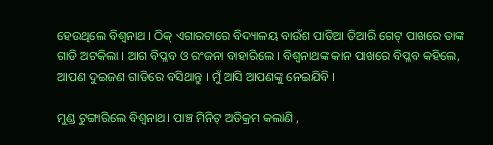ହେଉଥିଲେ ବିଶ୍ଵନାଥ । ଠିକ୍‌ ଏଗାରଟାରେ ବିଦ୍ୟାଳୟ ବାଉଁଶ ପାତିଆ ତିଆରି ଗେଟ୍‌ ପାଖରେ ତାଙ୍କ ଗାଡି ଅଟକିଲା । ଆଗ ବିପ୍ଳବ ଓ ରଂଜନା ବାହାରିଲେ । ବିଶ୍ଵନାଥଙ୍କ କାନ ପାଖରେ ବିପ୍ଳବ କହିଲେ, ଆପଣ ଦୁଇଜଣ ଗାଡିରେ ବସିଥାନ୍ତୁ । ମୁଁ ଆସି ଆପଣଙ୍କୁ ନେଇଯିବି ।

ମୁଣ୍ଡ ଟୁଙ୍ଗାରିଲେ ବିଶ୍ୱନାଥ। ପାଞ୍ଚ ମିନିଟ୍ ଅତିକ୍ରମ କଲାଣି ,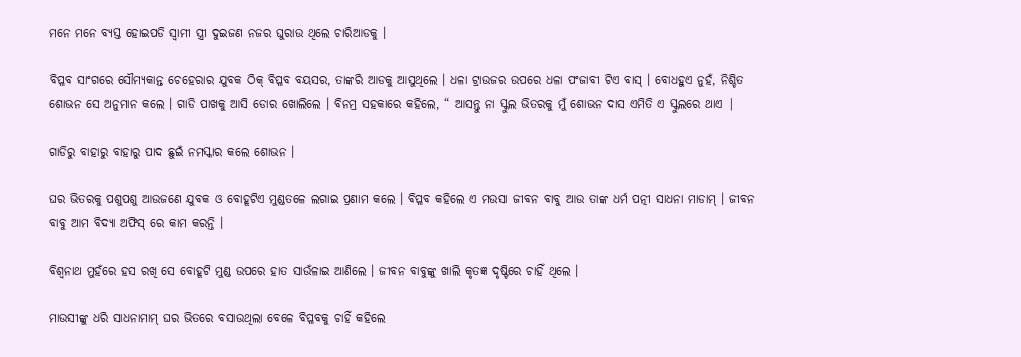ମନେ ମନେ ବ୍ୟସ୍ତ ହୋଇପଡି ସ୍ୱାମୀ ସ୍ତ୍ରୀ ଦୁଇଜଣ ନଜର ଘୁରାଉ ଥିଲେ ଚାରିଆଡକୁ ।

ବିପ୍ଳବ ସାଂଗରେ ସୌମ୍ୟକାନ୍ତ ଚେହେରାର ଯୁବକ ଠିକ୍‌ ବିପ୍ଳବ ବୟସର, ତାଙ୍କରି ଆଡକୁ ଆସୁଥିଲେ । ଧଳା ଟ୍ରାଉଜର ଉପରେ ଧଳା ପଂଜାବୀ ଟିଏ ବାସ୍‌ । ବୋଧହୁଏ ନୁହଁ, ନିଶ୍ଚିତ ଶୋଭନ ସେ ଅନୁମାନ କଲେ । ଗାଡି ପାଖକୁ ଆସି ଡୋର ଖୋଲିଲେ । ବିନମ୍ର ସହକାରେ କହିଲେ, “ ଆସନ୍ତୁ ନା ସ୍କୁଲ ଭିତରକୁ ମୁଁ ଶୋଭନ ଦାସ ଏମିତି ଏ ସ୍କୁଲରେ ଥାଏ |

ଗାଡିରୁ ବାହାରୁ ବାହାରୁ ପାଦ ଛୁଇଁ ନମସ୍କାର କଲେ ଶୋଭନ ।

ଘର ଭିତରକୁ ପଶୁପଶୁ ଆଉଜଣେ ଯୁବକ ଓ ବୋହୂଟିଏ ମୁଣ୍ଡତଳେ ଲଗାଇ ପ୍ରଣାମ କଲେ । ବିପ୍ଳବ କହିଲେ ଏ ମଉସା ଜୀବନ ବାବୁ ଆଉ ତାଙ୍କ ଧର୍ମ ପତ୍ନୀ ସାଧନା ମାଡାମ୍‌ । ଜୀବନ ବାବୁ ଆମ ବିଦ୍ୟା ଅଫିସ୍‌ ରେ କାମ କରନ୍ତି ।

ବିଶ୍ଵନାଥ ମୁହଁରେ ହସ ରଖି ସେ ବୋହୂଟି ମୁଣ୍ଡ ଉପରେ ହାତ ସାଉଁଳାଇ ଆଣିଲେ । ଜୀବନ ବାବୁଙ୍କୁ ଖାଲି କୃତଜ୍ଞ ଦୃଷ୍ଟିରେ ଚାହିଁ ଥିଲେ ।

ମାଉସୀଙ୍କୁ ଧରି ସାଧନାମାମ୍‌ ଘର ଭିତରେ ବସାଉଥିଲା ବେଳେ ବିପ୍ଳବକୁ ଚାହିଁ କହିଲେ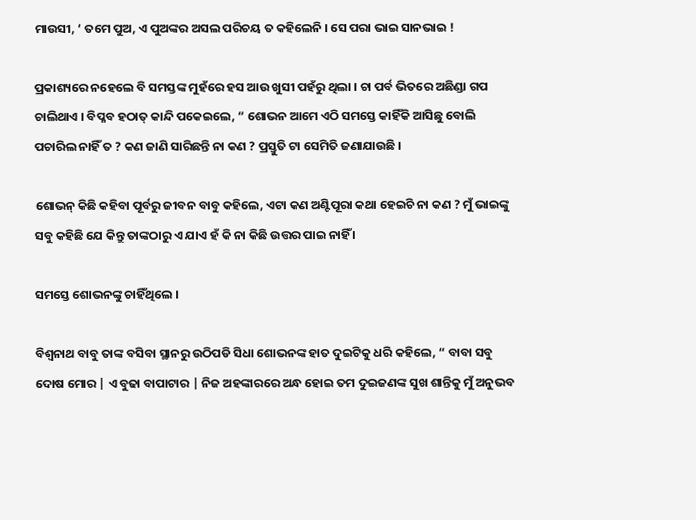ମାଉସୀ, ‘ ତମେ ପୁଅ, ଏ ପୁଅଙ୍କର ଅସଲ ପରିଚୟ ତ କହିଲେନି । ସେ ପରା ଭାଇ ସାନଭାଇ !

ପ୍ରକାଶ୍ୟରେ ନହେଲେ ବି ସମସ୍ତଙ୍କ ମୁହଁରେ ହସ ଆଉ ଖୁସୀ ପହଁରୁ ଥିଲା । ଚା ପର୍ବ ଭିତରେ ଅଛିଣ୍ଡା ଗପ ଚାଲିଥାଏ । ବିପ୍ଳବ ହଠାତ୍‌ କାନ୍ଦି ପକେଇଲେ, “ ଶୋଭନ ଆମେ ଏଠି ସମସ୍ତେ କାହିଁକି ଆସିଛୁ ବୋଲି ପଚାରିଲ ନାହିଁ ତ ? କଣ ଜାଣି ସାରିଛନ୍ତି ନା କଣ ? ପ୍ରସ୍ତୁତି ଟା ସେମିତି ଜଣାଯାଉଛି ।

ଶୋଭନ୍‌ କିଛି କହିବା ପୂର୍ବରୁ ଜୀବନ ବାବୁ କହିଲେ, ଏଟା କଣ ଅଣ୍ଟିପୂରା କଥା ହେଇଚି ନା କଣ ? ମୁଁ ଭାଇଙ୍କୁ ସବୁ କହିଛି ଯେ କିନ୍ତୁ ତାଙ୍କଠାରୁ ଏ ଯାଏ ହଁ କି ନା କିଛି ଉତ୍ତର ପାଇ ନାହିଁ ।

ସମସ୍ତେ ଶୋଭନଙ୍କୁ ଚାହିଁଥିଲେ ।

ବିଶ୍ଵନାଥ ବାବୁ ତାଙ୍କ ବସିବା ସ୍ଥାନରୁ ଉଠିପଡି ସିଧା ଶୋଭନଙ୍କ ହାତ ଦୁଇଟିକୁ ଧରି କହିଲେ, “ ବାବା ସବୁ ଦୋଷ ମୋର | ଏ ବୁଢା ବାପାଟାର | ନିଜ ଅହଙ୍କାରରେ ଅନ୍ଧ ହୋଇ ତମ ଦୁଇଜଣଙ୍କ ସୁଖ ଶାନ୍ତିକୁ ମୁଁ ଅନୁଭବ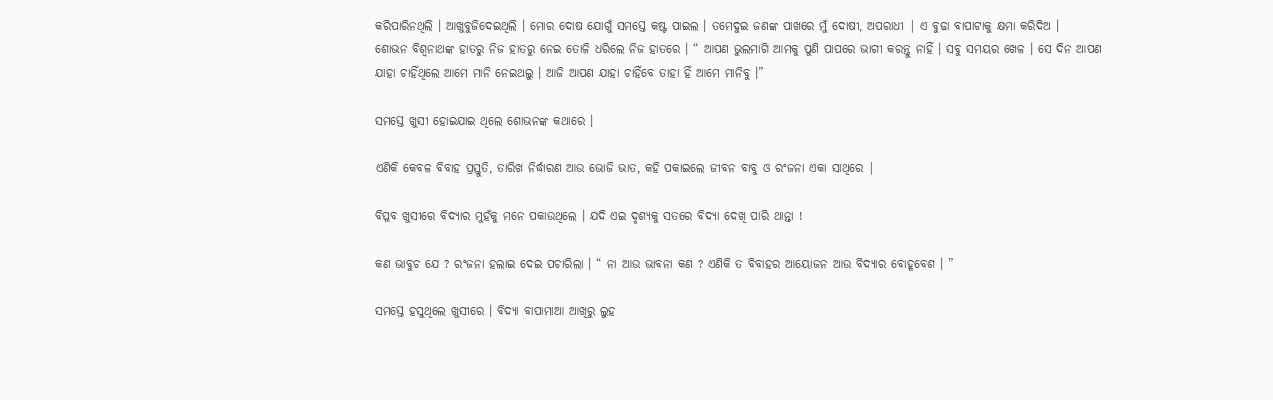କରିପାରିନଥିଲି । ଆଖୁବୁଜିଦେଇଥିଲି । ମୋର ଦୋଷ ଯୋଗୁଁ ସମସ୍ତେ କଷ୍ଟ ପାଇଲ । ତମେଦୁଇ ଜଣଙ୍କ ପାଖରେ ମୁଁ ଦୋଷୀ, ଅପରାଧୀ | ଏ ବୁଢା ବାପାଟାକୁ କ୍ଷମା କରିଦିଅ ।
ଶୋଭନ ବିଶ୍ଵନାଥଙ୍କ ହାତରୁ ନିଜ ହାତରୁ ନେଇ ତୋଳି ଧରିଲେ ନିଜ ହାତରେ । “ ଆପଣ ଭୁଲମାଗି ଆମକୁ ପୁଣି ପାପରେ ଭାଗୀ କରନ୍ତୁ ନାହିଁ । ସବୁ ସମୟର ଖେଳ । ସେ ଦିନ ଆପଣ ଯାହା ଚାହିଁଥିଲେ ଆମେ ମାନି ନେଇଥଲୁ । ଆଜି ଆପଣ ଯାହା ଚାହିଁବେ ତାହା ହିଁ ଆମେ ମାନିବୁ ।”

ସମସ୍ତେ ଖୁସୀ ହୋଇଯାଇ ଥିଲେ ଶୋଭନଙ୍କ କଥାରେ ।

ଏଣିକି କେବଳ ବିବାହ ପ୍ରସ୍ତୁତି, ତାରିଖ ନିର୍ଦ୍ଧାରଣ ଆଉ ଭୋଜି ଭାତ, କହି ପକାଇଲେ ଜୀବନ ବାବୁ ଓ ରଂଜନା ଏକା ସାଥିରେ |

ବିପ୍ଳବ ଖୁସୀରେ ବିଦ୍ୟାର ମୁହଁକୁ ମନେ ପକାଉଥିଲେ । ଯଦି ଏଇ ଦୃଶ୍ୟକୁ ସତରେ ବିଦ୍ୟା ଦେଖି ପାରି ଥାନ୍ତା !

କଣ ଭାବୁଚ ଯେ ? ରଂଜନା ହଲାଇ ଦେଇ ପଚାରିଲା । “ ନା ଆଉ ଭାବନା କଣ ? ଏଣିକି ତ ବିବାହର ଆୟୋଜନ ଆଉ ବିଦ୍ୟାର ବୋହୂବେଶ । ”

ସମସ୍ତେ ହସୁଥିଲେ ଖୁସୀରେ । ବିଦ୍ୟା ବାପାମାଆ ଆଖିରୁ ଲୁହ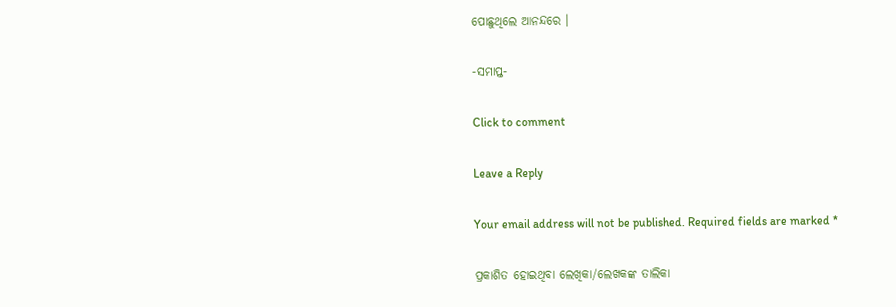ପୋଛୁଥିଲେ ଆନନ୍ଦରେ ।

-ସମାପ୍ତ-

Click to comment

Leave a Reply

Your email address will not be published. Required fields are marked *

ପ୍ରକାଶିତ ହୋଇଥିବା ଲେଖିକା/ଲେଖକଙ୍କ ତାଲିକା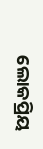ଲୋକପ୍ରିୟ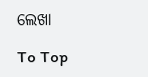ଲେଖା

To Top